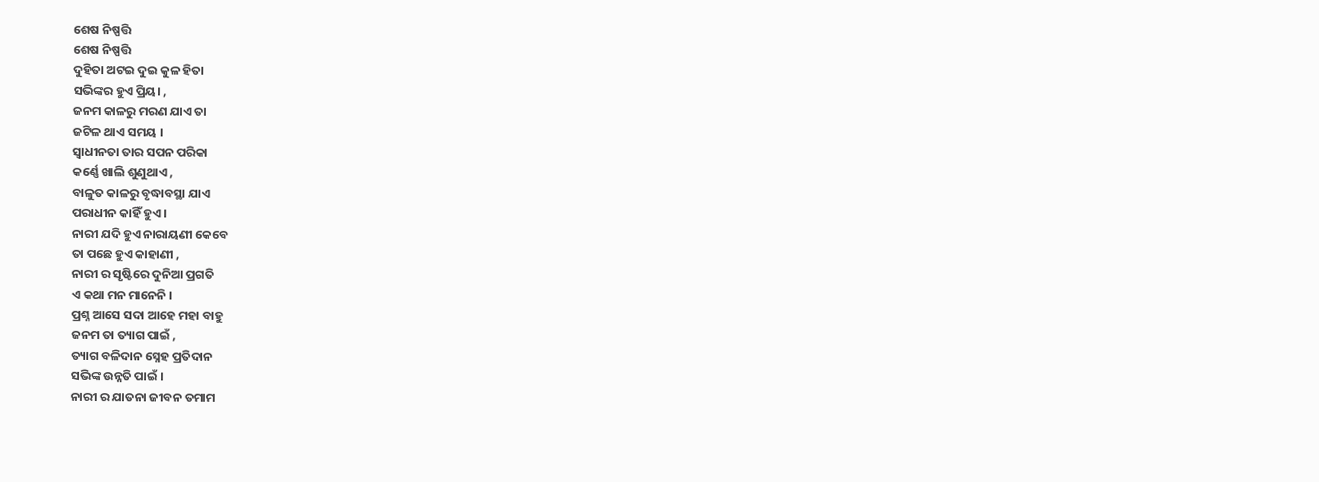ଶେଷ ନିଷ୍ପତ୍ତି
ଶେଷ ନିଷ୍ପତ୍ତି
ଦୁହିତା ଅଟଇ ଦୁଇ କୁଳ ହିତା
ସଭିଙ୍କର ହୁଏ ପ୍ରିୟ। ,
ଜନମ କାଳରୁ ମରଣ ଯାଏ ତା
ଜଟିଳ ଥାଏ ସମୟ ।
ସ୍ୱାଧୀନତା ତାର ସପନ ପରିକା
କର୍ଣ୍ଣେ ଖାଲି ଶୁଣୁଥାଏ ,
ବାଳୁତ କାଳରୁ ବୃଦ୍ଧାବସ୍ଥା ଯାଏ
ପରାଧୀନ କାହିଁ ହୁଏ ।
ନାରୀ ଯଦି ହୁଏ ନାରାୟଣୀ କେବେ
ତା ପଛେ ହୁଏ କାହାଣୀ ,
ନାରୀ ର ସୃଷ୍ଟିରେ ଦୁନିଆ ପ୍ରଗତି
ଏ କଥା ମନ ମାନେନି ।
ପ୍ରଶ୍ନ ଆସେ ସଦା ଆହେ ମହା ବାହୁ
ଜନମ ତା ତ୍ୟାଗ ପାଇଁ ,
ତ୍ୟାଗ ବଳିଦାନ ସ୍ନେହ ପ୍ରତିଦାନ
ସଭିଙ୍କ ଉନ୍ନତି ପାଇଁ ।
ନାରୀ ର ଯାତନା ଜୀବନ ତମାମ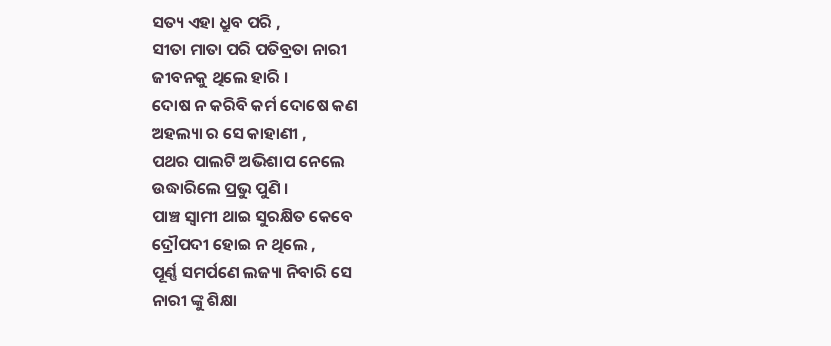ସତ୍ୟ ଏହା ଧ୍ରୁବ ପରି ,
ସୀତା ମାତା ପରି ପତିବ୍ରତା ନାରୀ
ଜୀବନକୁ ଥିଲେ ହାରି ।
ଦୋଷ ନ କରିବି କର୍ମ ଦୋଷେ କଣ
ଅହଲ୍ୟା ର ସେ କାହାଣୀ ,
ପଥର ପାଲଟି ଅଭିଶାପ ନେଲେ
ଉଦ୍ଧାରିଲେ ପ୍ରଭୁ ପୁଣି ।
ପାଞ୍ଚ ସ୍ଵାମୀ ଥାଇ ସୁରକ୍ଷିତ କେବେ
ଦ୍ରୌପଦୀ ହୋଇ ନ ଥିଲେ ,
ପୂର୍ଣ୍ଣ ସମର୍ପଣେ ଲଜ୍ୟା ନିବାରି ସେ
ନାରୀ ଙ୍କୁ ଶିକ୍ଷା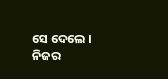ସେ ଦେଲେ ।
ନିଜର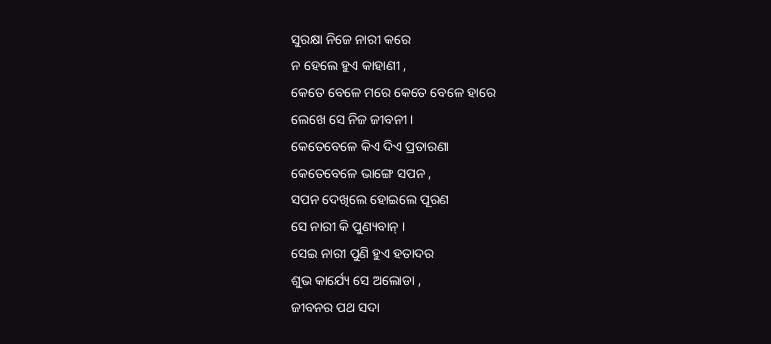ସୁରକ୍ଷା ନିଜେ ନାରୀ କରେ
ନ ହେଲେ ହୁଏ କାହାଣୀ ,
କେତେ ବେଳେ ମରେ କେତେ ବେଳେ ହାରେ
ଲେଖେ ସେ ନିଜ ଜୀବନୀ ।
କେତେବେଳେ କିଏ ଦିଏ ପ୍ରତାରଣା
କେତେବେଳେ ଭାଙ୍ଗେ ସପନ ,
ସପନ ଦେଖିଲେ ହୋଇଲେ ପୂରଣ
ସେ ନାରୀ କି ପୁଣ୍ୟବାନ୍ ।
ସେଇ ନାରୀ ପୁଣି ହୁଏ ହତାଦର
ଶୁଭ କାର୍ଯ୍ୟେ ସେ ଅଲୋଡା ,
ଜୀବନର ପଥ ସଦା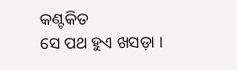କଣ୍ଟକିତ
ସେ ପଥ ହୁଏ ଖସଡ଼ା ।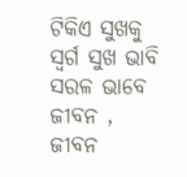ଟିକିଏ ସୁଖକୁ ସ୍ଵର୍ଗ ସୁଖ ଭାବି
ସରଳ ଭାବେ ଜୀବନ ,
ଜୀବନ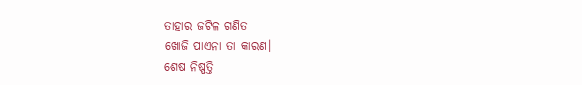ତାହାର ଜଟିଳ ଗଣିତ
ଖୋଜି ପାଏନା ତା କାରଣ।
ଶେଷ ନିଷ୍ପତ୍ତି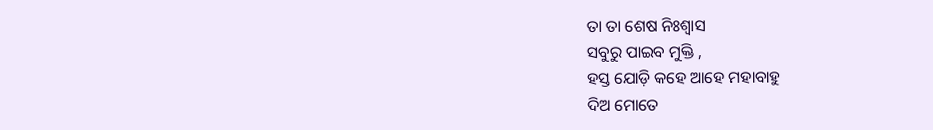ତା ତା ଶେଷ ନିଃଶ୍ୱାସ
ସବୁରୁ ପାଇବ ମୁକ୍ତି ,
ହସ୍ତ ଯୋଡ଼ି କହେ ଆହେ ମହାବାହୁ
ଦିଅ ମୋତେ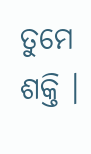ତୁମେ ଶକ୍ତି ।